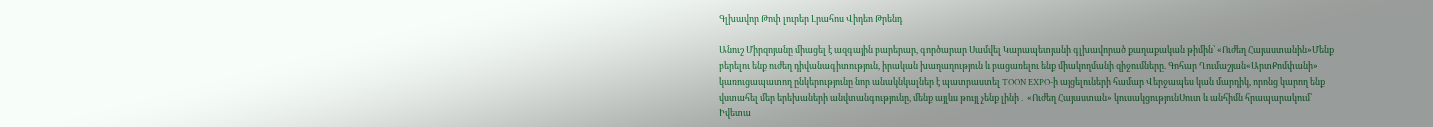Գլխավոր Թոփ լուրեր Լրահոս Վիդեո Թրենդ

Անուշ Միրզոյանը միացել է ազգային բարերար, գործարար Սամվել Կարապետյանի գլխավորած քաղաքական թիմին՝ «Ուժեղ Հայաստանին»Մենք բերելու ենք ուժեղ դիվանագիտություն, իրական խաղաղություն և բացառելու ենք միակողմանի զիջումները. Գոհար Ղումաշյան«ԱրտՔոմփանի» կառուցապատող ընկերությունը նոր անակնկալներ է պատրաստել TOON EXPO-ի այցելուների համար Վերջապես կան մարդիկ, որոնց կարող ենք վստահել մեր երեխաների անվտանգությունը, մենք այլևս թույլ չենք լինի․ «Ուժեղ Հայաստան» կուսակցությունՍուտ և անհիմն հրապարակում՝ Իվետա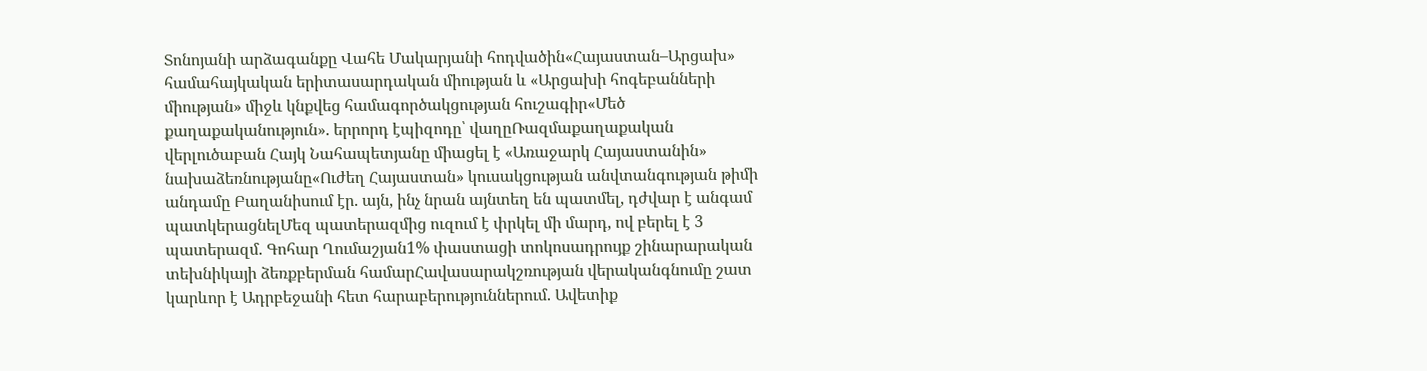Տոնոյանի արձագանքը Վահե Մակարյանի հոդվածին«Հայաստան–Արցախ» համահայկական երիտասարդական միության և «Արցախի հոգեբանների միության» միջև կնքվեց համագործակցության հուշագիր«Մեծ քաղաքականություն». երրորդ էպիզոդը՝ վաղըՌազմաքաղաքական վերլուծաբան Հայկ Նահապետյանը միացել է «Առաջարկ Հայաստանին» նախաձեռնությանը«Ուժեղ Հայաստան» կուսակցության անվտանգության թիմի անդամը Բաղանիսում էր. այն, ինչ նրան այնտեղ են պատմել, դժվար է անգամ պատկերացնելՄեզ պատերազմից ուզում է փրկել մի մարդ, ով բերել է 3 պատերազմ. Գոհար Ղումաշյան1% փաստացի տոկոսադրույք շինարարական տեխնիկայի ձեռքբերման համարՀավասարակշռության վերականգնումը շատ կարևոր է Ադրբեջանի հետ հարաբերություններում. Ավետիք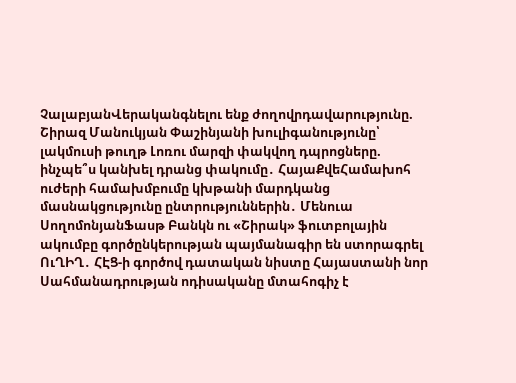ՉալաբյանՎերականգնելու ենք ժողովրդավարությունը. Շիրազ Մանուկյան Փաշինյանի խուլիգանությունը՝ լակմուսի թուղթ Լոռու մարզի փակվող դպրոցները. ինչպե՞ս կանխել դրանց փակումը․ ՀայաՔվեՀամախոհ ուժերի համախմբումը կխթանի մարդկանց մասնակցությունը ընտրություններին․ Մենուա ՍողոմոնյանՖասթ Բանկն ու «Շիրակ» ֆուտբոլային ակումբը գործընկերության պայմանագիր են ստորագրել ՈւՂԻՂ․ ՀԷՑ-ի գործով դատական նիստը Հայաստանի նոր Սահմանադրության ոդիսականը մտահոգիչ է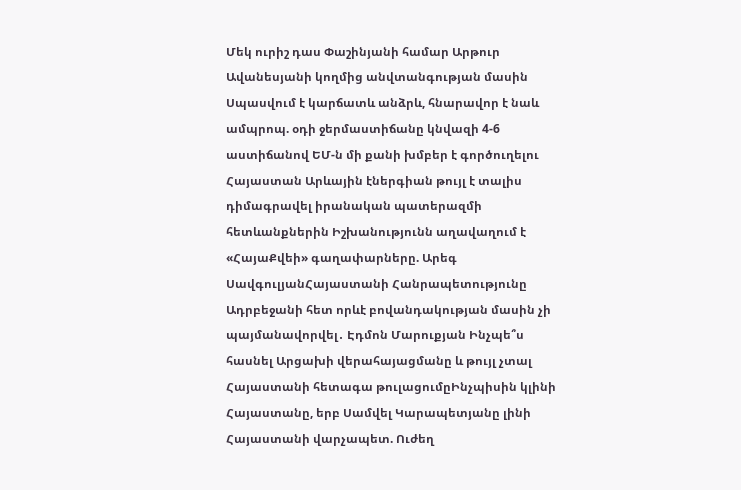Մեկ ուրիշ դաս Փաշինյանի համար Արթուր Ավանեսյանի կողմից անվտանգության մասին Սպասվում է կարճատև անձրև, հնարավոր է նաև ամպրոպ. օդի ջերմաստիճանը կնվազի 4-6 աստիճանով ԵՄ-ն մի քանի խմբեր է գործուղելու Հայաստան Արևային էներգիան թույլ է տալիս դիմագրավել իրանական պատերազմի հետևանքներին Իշխանությունն աղավաղում է «ՀայաՔվեի» գաղափարները. Արեգ ՍավգուլյանՀայաստանի Հանրապետությունը Ադրբեջանի հետ որևէ բովանդակության մասին չի պայմանավորվել․ Էդմոն Մարուքյան Ինչպե՞ս հասնել Արցախի վերահայացմանը և թույլ չտալ Հայաստանի հետագա թուլացումըԻնչպիսին կլինի Հայաստանը, երբ Սամվել Կարապետյանը լինի Հայաստանի վարչապետ. Ուժեղ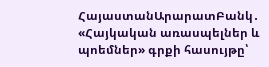ՀայաստանԱրարատԲանկ․ «Հայկական առասպելներ և պոեմներ» գրքի հասույթը՝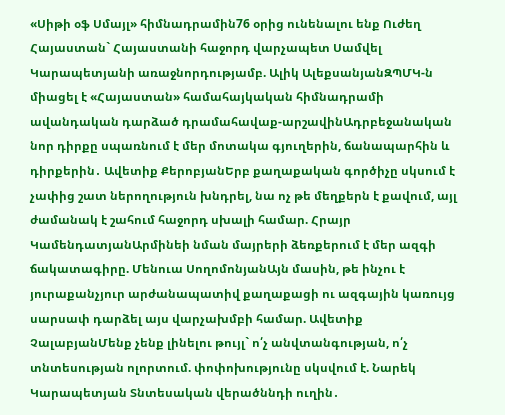«Սիթի օֆ Սմայլ» հիմնադրամին76 օրից ունենալու ենք Ուժեղ Հայաստան` Հայաստանի հաջորդ վարչապետ Սամվել Կարապետյանի առաջնորդությամբ. Ալիկ ԱլեքսանյանԶՊՄԿ-ն միացել է «Հայաստան» համահայկական հիմնադրամի ավանդական դարձած դրամահավաք-արշավինԱդրբեջանական նոր դիրքը սպառնում է մեր մոտակա գյուղերին, ճանապարհին և դիրքերին․ Ավետիք ՔերոբյանԵրբ քաղաքական գործիչը սկսում է չափից շատ ներողություն խնդրել, նա ոչ թե մեղքերն է քավում, այլ ժամանակ է շահում հաջորդ սխալի համար. Հրայր ԿամենդատյանԱրմինեի նման մայրերի ձեռքերում է մեր ազգի ճակատագիրը. Մենուա ՍողոմոնյանԱյն մասին, թե ինչու է յուրաքանչյուր արժանապատիվ քաղաքացի ու ազգային կառույց սարսափ դարձել այս վարչախմբի համար. Ավետիք ՉալաբյանՄենք չենք լինելու թույլ` ո՛չ անվտանգության, ո՛չ տնտեսության ոլորտում. փոփոխությունը սկսվում է. Նարեկ Կարապետյան Տնտեսական վերածննդի ուղին․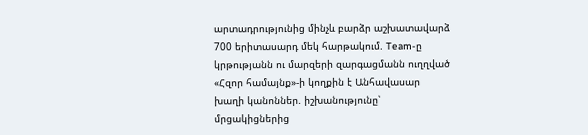արտադրությունից մինչև բարձր աշխատավարձ 700 երիտասարդ մեկ հարթակում. Team-ը կրթությանն ու մարզերի զարգացմանն ուղղված «Հզոր համայնք»-ի կողքին է Անհավասար խաղի կանոններ. իշխանությունը՝ մրցակիցներից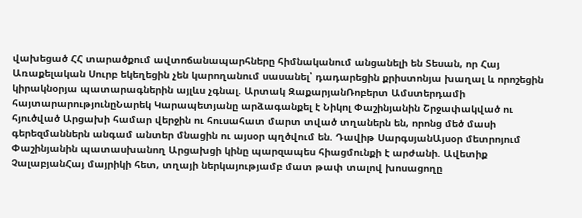վախեցած ՀՀ տարածքում ավտոճանապարհները հիմնականում անցանելի են Տեսան, որ Հայ Առաքելական Սուրբ եկեղեցին չեն կարողանում սասանել՝ դադարեցին քրիստոնյա խաղալ և որոշեցին կիրակնօրյա պատարագներին այլևս չգնալ. Արտակ ԶաքարյանՌոբերտ Ամստերդամի հայտարարությունըՆարեկ Կարապետյանը արձագանքել է Նիկոլ Փաշինյանին Շրջափակված ու հյուծված Արցախի համար վերջին ու հուսահատ մարտ տված տղաներն են, որոնց մեծ մասի գերեզմաններն անգամ անտեր մնացին ու այսօր պղծվում են. Դավիթ ՍարգսյանԱյսօր մետրոյում Փաշինյանին պատասխանող Արցախցի կինը պարզապես հիացմունքի է արժանի. Ավետիք ՉալաբյանՀայ մայրիկի հետ, տղայի ներկայությամբ մատ թափ տալով խոսացողը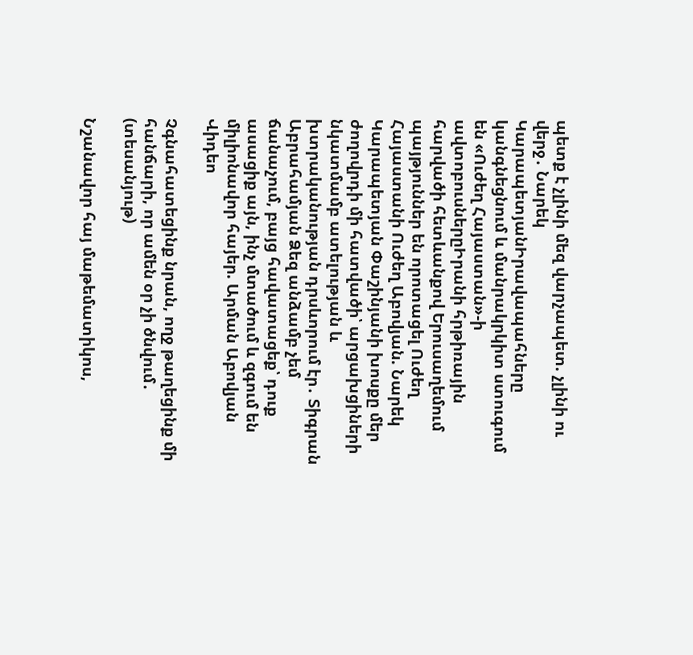պետք է չլինի մեզ վարչապետ. չլինի ու վերջ․ Նարեկ ԿարապետյանԻրավապահները կանգնեցնում և մանրակրկիտ ստուգում են «Ուժեղ Հայաստան»-ի ավտոբուսներըԻրանի հրթիռային հարվածի հետևանքով Երուսաղեմում պայթյուններ են որոտացել Ուժեղ Հայաստանի Ուժեղ Աբովյան. Նարեկ Կարապետյան Փաշինյանի խոսքը մեր ժողովրդի մի հատվածի՝ արցախցիների նկատմամբ ատելության և խտրականության դրսևորում էր․ Տիգրան Աբրահամյան Ձեզ անձամբ չեմ ճանաչում, բայց հավատացեք՝ դուք ասացիք այն, ինչ մտածում և զգում են միլիոնավոր հայեր. Արման Աբովյան
Վիդեո

Չգնահատեցինք նրան, ողջ թաղեցինք մի հանճարի, որ ամեն օր չի ծնվում․ (տեսանյութ)

Նշանավոր հայ մաթեմատիկոս,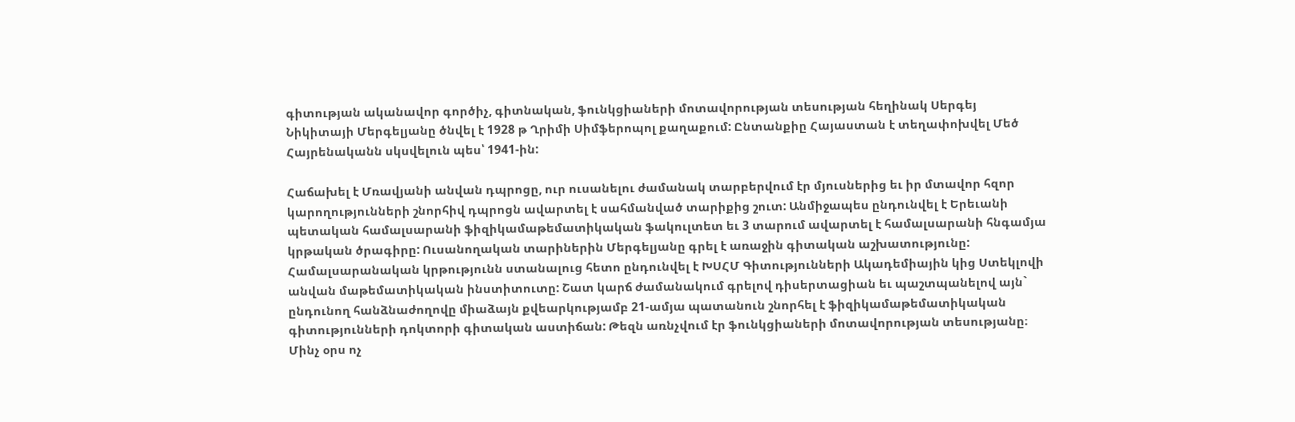գիտության ականավոր գործիչ, գիտնական, ֆունկցիաների մոտավորության տեսության հեղինակ Սերգեյ Նիկիտայի Մերգելյանը ծնվել է 1928 թ Ղրիմի Սիմֆերոպոլ քաղաքում: Ընտանքիը Հայաստան է տեղափոխվել Մեծ Հայրենականն սկսվելուն պես՝ 1941-ին:

Հաճախել է Մռավյանի անվան դպրոցը, ուր ուսանելու ժամանակ տարբերվում էր մյուսներից եւ իր մտավոր հզոր կարողությունների շնորհիվ դպրոցն ավարտել է սահմանված տարիքից շուտ: Անմիջապես ընդունվել է Երեւանի պետական համալսարանի ֆիզիկամաթեմատիկական ֆակուլտետ եւ 3 տարում ավարտել է համալսարանի հնգամյա կրթական ծրագիրը: Ուսանողական տարիներին Մերգելյանը գրել է առաջին գիտական աշխատությունը: Համալսարանական կրթությունն ստանալուց հետո ընդունվել է ԽՍՀՄ Գիտությունների Ակադեմիային կից Ստեկլովի անվան մաթեմատիկական ինստիտուտը: Շատ կարճ ժամանակում գրելով դիսերտացիան եւ պաշտպանելով այն` ընդունող հանձնաժողովը միաձայն քվեարկությամբ 21-ամյա պատանուն շնորհել է ֆիզիկամաթեմատիկական գիտությունների դոկտորի գիտական աստիճան: Թեզն առնչվում էր ֆունկցիաների մոտավորության տեսությանը։ Մինչ օրս ոչ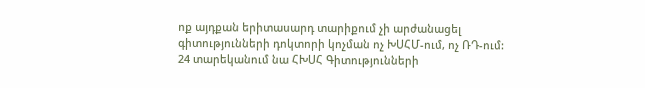ոք այդքան երիտասարդ տարիքում չի արժանացել գիտությունների դոկտորի կոչման ոչ ԽՍՀՄ-ում, ոչ ՌԴ-ում: 24 տարեկանում նա ՀԽՍՀ Գիտությունների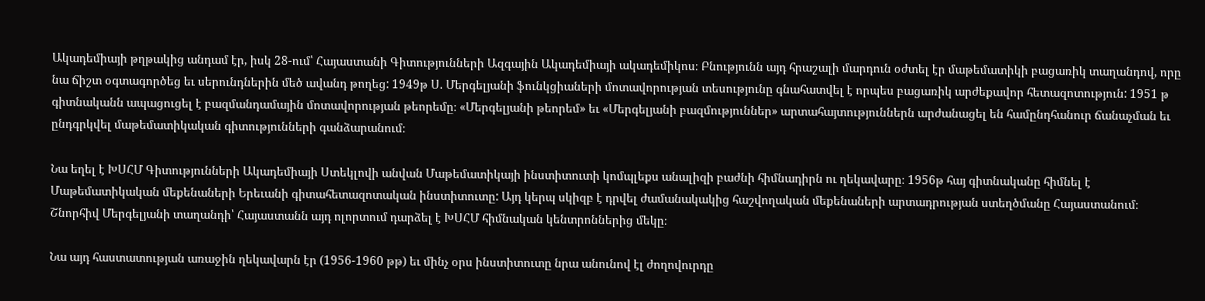Ակադեմիայի թղթակից անդամ էր, իսկ 28-ում՝ Հայաստանի Գիտությունների Ազգային Ակադեմիայի ակադեմիկոս։ Բնությունն այդ հրաշալի մարդուն օժտել էր մաթեմատիկի բացառիկ տաղանդով, որը նա ճիշտ օգտագործեց եւ սերունդներին մեծ ավանդ թողեց: 1949թ Ս. Մերգելյանի ֆունկցիաների մոտավորության տեսությունը գնահատվել է որպես բացառիկ արժեքավոր հետազոտություն: 1951 թ գիտնականն ապացուցել է բազմանդամային մոտավորության թեորեմը։ «Մերգելյանի թեորեմ» եւ «Մերգելյանի բազմություններ» արտահայտություններն արժանացել են համընդհանուր ճանաչման եւ ընդգրկվել մաթեմատիկական գիտությունների գանձարանում։

Նա եղել է ԽՍՀՄ Գիտությունների Ակադեմիայի Ստեկլովի անվան Մաթեմատիկայի ինստիտուտի կոմպլեքս անալիզի բաժնի հիմնադիրն ու ղեկավարը։ 1956թ հայ գիտնականը հիմնել է Մաթեմատիկական մեքենաների Երեւանի գիտահետազոտական ինստիտուտը: Այդ կերպ սկիզբ է դրվել ժամանակակից հաշվողական մեքենաների արտադրության ստեղծմանը Հայաստանում։ Շնորհիվ Մերգելյանի տաղանդի՝ Հայաստանն այդ ոլորտում դարձել է ԽՍՀՄ հիմնական կենտրոններից մեկը։

Նա այդ հաստատության առաջին ղեկավարն էր (1956-1960 թթ) եւ մինչ օրս ինստիտուտը նրա անունով էլ ժողովուրդը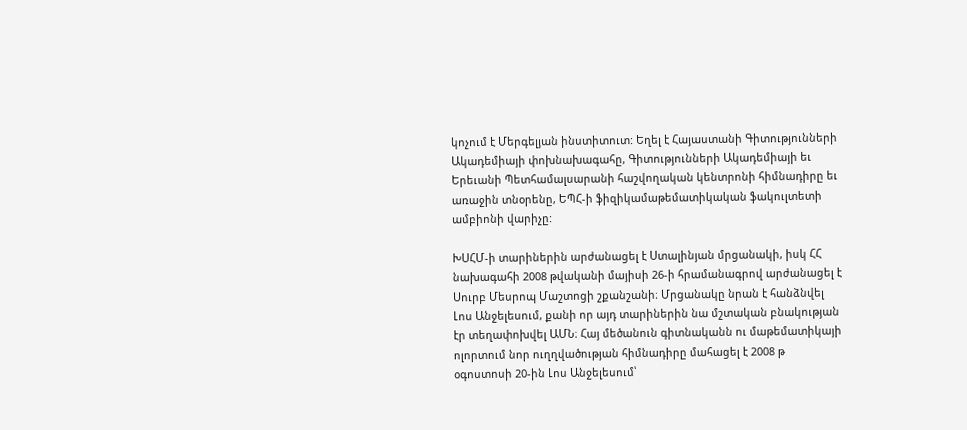կոչում է Մերգելյան ինստիտուտ: Եղել է Հայաստանի Գիտությունների Ակադեմիայի փոխնախագահը, Գիտությունների Ակադեմիայի եւ Երեւանի Պետհամալսարանի հաշվողական կենտրոնի հիմնադիրը եւ առաջին տնօրենը, ԵՊՀ-ի ֆիզիկամաթեմատիկական ֆակուլտետի ամբիոնի վարիչը:

ԽՍՀՄ-ի տարիներին արժանացել է Ստալինյան մրցանակի, իսկ ՀՀ նախագահի 2008 թվականի մայիսի 26-ի հրամանագրով արժանացել է Սուրբ Մեսրոպ Մաշտոցի շքանշանի։ Մրցանակը նրան է հանձնվել Լոս Անջելեսում, քանի որ այդ տարիներին նա մշտական բնակության էր տեղափոխվել ԱՄՆ։ Հայ մեծանուն գիտնականն ու մաթեմատիկայի ոլորտում նոր ուղղվածության հիմնադիրը մահացել է 2008 թ օգոստոսի 20-ին Լոս Անջելեսում՝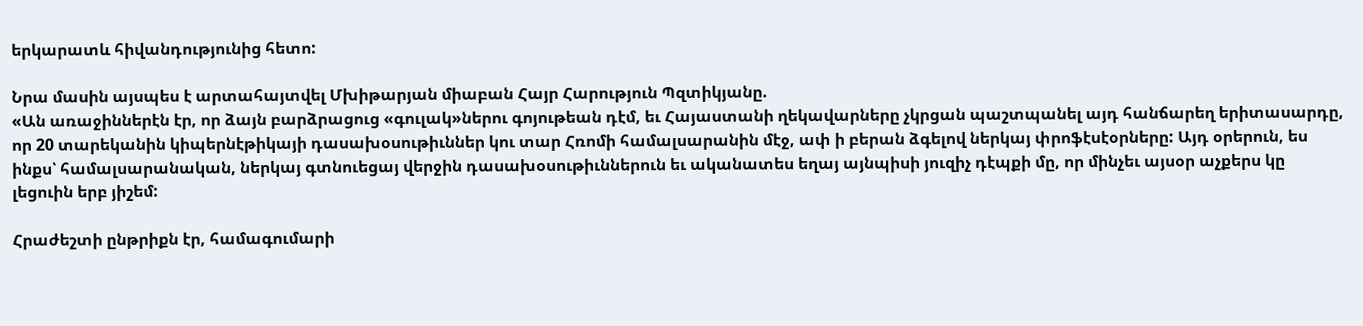երկարատև հիվանդությունից հետո:

Նրա մասին այսպես է արտահայտվել Մխիթարյան միաբան Հայր Հարություն Պզտիկյանը.
«Ան առաջիններէն էր, որ ձայն բարձրացուց «գուլակ»ներու գոյութեան դէմ, եւ Հայաստանի ղեկավարները չկրցան պաշտպանել այդ հանճարեղ երիտասարդը, որ 20 տարեկանին կիպերնէթիկայի դասախօսութիւններ կու տար Հռոմի համալսարանին մէջ, ափ ի բերան ձգելով ներկայ փրոֆէսէօրները: Այդ օրերուն, ես ինքս՝ համալսարանական, ներկայ գտնուեցայ վերջին դասախօսութիւններուն եւ ականատես եղայ այնպիսի յուզիչ դէպքի մը, որ մինչեւ այսօր աչքերս կը լեցուին երբ յիշեմ:

Հրաժեշտի ընթրիքն էր, համագումարի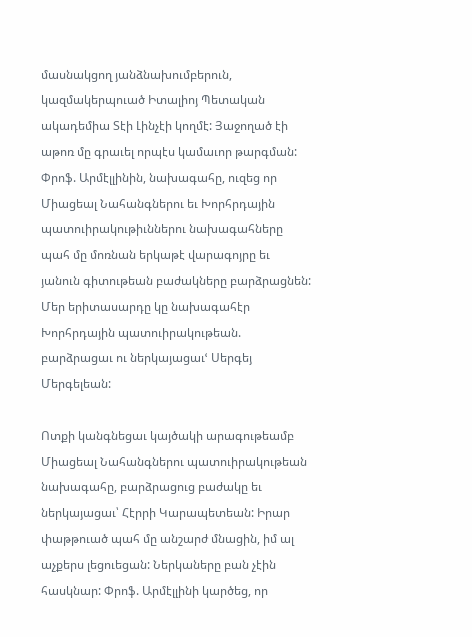մասնակցող յանձնախումբերուն, կազմակերպուած Իտալիոյ Պետական ակադեմիա Տէի Լինչէի կողմէ: Յաջողած էի աթոռ մը գրաւել որպէս կամաւոր թարգման: Փրոֆ. Արմէլլինին, նախագահը, ուզեց որ Միացեալ Նահանգներու եւ Խորհրդային պատուիրակութիւններու նախագահները պահ մը մոռնան երկաթէ վարագոյրը եւ յանուն գիտութեան բաժակները բարձրացնեն: Մեր երիտասարդը կը նախագահէր Խորհրդային պատուիրակութեան. բարձրացաւ ու ներկայացաւՙ Սերգեյ Մերգելեան:

Ոտքի կանգնեցաւ կայծակի արագութեամբ Միացեալ Նահանգներու պատուիրակութեան նախագահը, բարձրացուց բաժակը եւ ներկայացաւ՝ Հէրրի Կարապետեան: Իրար փաթթուած պահ մը անշարժ մնացին, իմ ալ աչքերս լեցուեցան: Ներկաները բան չէին հասկնար: Փրոֆ. Արմէլլինի կարծեց, որ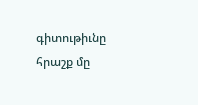գիտութիւնը հրաշք մը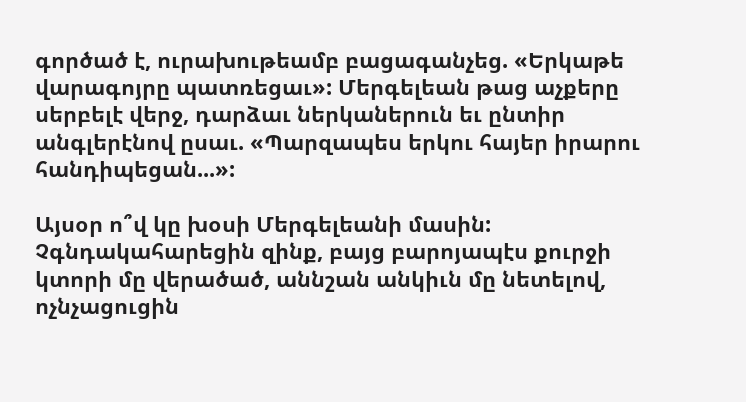գործած է, ուրախութեամբ բացագանչեց. «Երկաթե վարագոյրը պատռեցաւ»: Մերգելեան թաց աչքերը սերբելէ վերջ, դարձաւ ներկաներուն եւ ընտիր անգլերէնով ըսաւ. «Պարզապես երկու հայեր իրարու հանդիպեցան...»:

Այսօր ո՞վ կը խօսի Մերգելեանի մասին: Չգնդակահարեցին զինք, բայց բարոյապէս քուրջի կտորի մը վերածած, աննշան անկիւն մը նետելով, ոչնչացուցին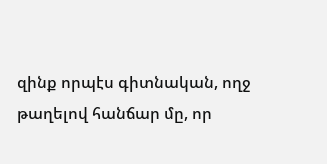զինք որպէս գիտնական, ողջ թաղելով հանճար մը, որ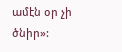ամէն օր չի ծնիր»: